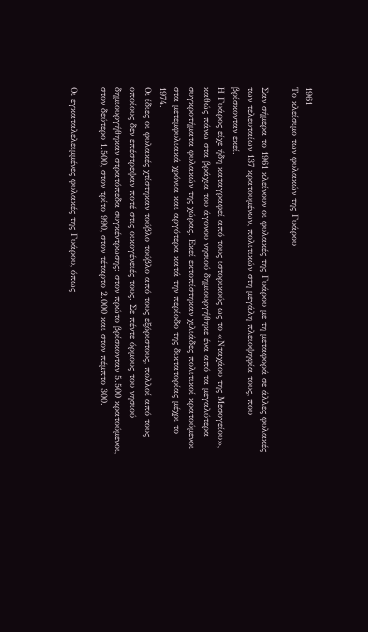1961
Το κλείσιμο των φυλακών της Γυάρου

Σαν σήμερα το 1961 κλείνουν οι φυλακές της Γυάρου με τη μεταφορά σε άλλες φυλακές των τελευταίων 137 κρατουμένων, πολιτικών στη μεγάλη πλειοψηφία τους, που βρίσκονταν εκεί.
Η Γυάρος είχε ήδη καταγραφεί από τους ιστορικούς ως το «Νταχάου της Μεσογείου», καθώς πάνω στα βράχια του άγονου νησιού δημιουργήθηκε ένα από τα μεγαλύτερα συγκροτήματα φυλακών της χώρας. Εκεί εκτοπίστηκαν χιλιάδες πολιτικοί κρατούμενοι στα μετεμφυλιακά χρόνια και αργότερα κατά την περίοδο της δικτατορίας μέχρι το 1974.
Οι ίδιες οι φυλακές χτίστηκαν τούβλο τούβλο από τους εξόριστους, πολλοί από τους οποίους δεν επέστρεψαν ποτέ στις οικογένειές τους. Σε πέντε όρμους του νησιού δημιουργήθηκαν στρατόπεδα συγκέντρωσης: στον πρώτο βρίσκονταν 5.500 κρατούμενοι, στον δεύτερο 1.500, στον τρίτο 990, στον τέταρτο 2.000 και στον πέμπτο 300.

Οι εγκαταλελειμμένες φυλακές της Γυάρου, όπως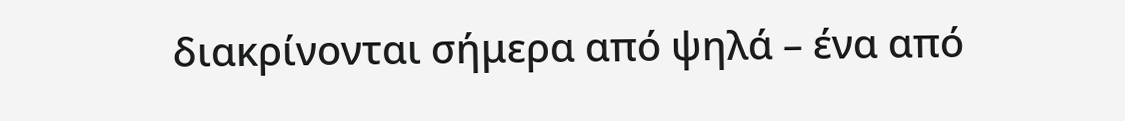διακρίνονται σήμερα από ψηλά – ένα από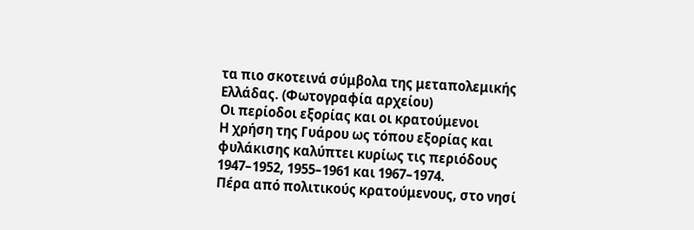τα πιο σκοτεινά σύμβολα της μεταπολεμικής Ελλάδας. (Φωτογραφία αρχείου)
Οι περίοδοι εξορίας και οι κρατούμενοι
Η χρήση της Γυάρου ως τόπου εξορίας και φυλάκισης καλύπτει κυρίως τις περιόδους 1947–1952, 1955–1961 και 1967–1974.
Πέρα από πολιτικούς κρατούμενους, στο νησί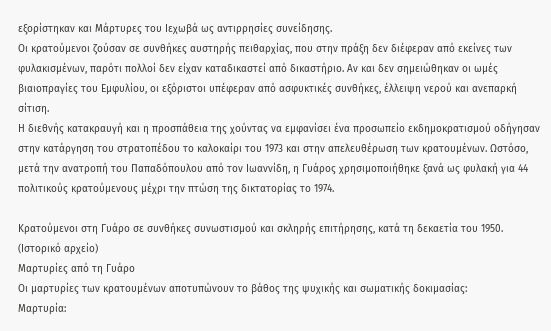εξορίστηκαν και Μάρτυρες του Ιεχωβά ως αντιρρησίες συνείδησης.
Οι κρατούμενοι ζούσαν σε συνθήκες αυστηρής πειθαρχίας, που στην πράξη δεν διέφεραν από εκείνες των φυλακισμένων, παρότι πολλοί δεν είχαν καταδικαστεί από δικαστήριο. Αν και δεν σημειώθηκαν οι ωμές βιαιοπραγίες του Εμφυλίου, οι εξόριστοι υπέφεραν από ασφυκτικές συνθήκες, έλλειψη νερού και ανεπαρκή σίτιση.
Η διεθνής κατακραυγή και η προσπάθεια της χούντας να εμφανίσει ένα προσωπείο εκδημοκρατισμού οδήγησαν στην κατάργηση του στρατοπέδου το καλοκαίρι του 1973 και στην απελευθέρωση των κρατουμένων. Ωστόσο, μετά την ανατροπή του Παπαδόπουλου από τον Ιωαννίδη, η Γυάρος χρησιμοποιήθηκε ξανά ως φυλακή για 44 πολιτικούς κρατούμενους μέχρι την πτώση της δικτατορίας το 1974.

Κρατούμενοι στη Γυάρο σε συνθήκες συνωστισμού και σκληρής επιτήρησης, κατά τη δεκαετία του 1950. (Ιστορικό αρχείο)
Μαρτυρίες από τη Γυάρο
Οι μαρτυρίες των κρατουμένων αποτυπώνουν το βάθος της ψυχικής και σωματικής δοκιμασίας:
Μαρτυρία: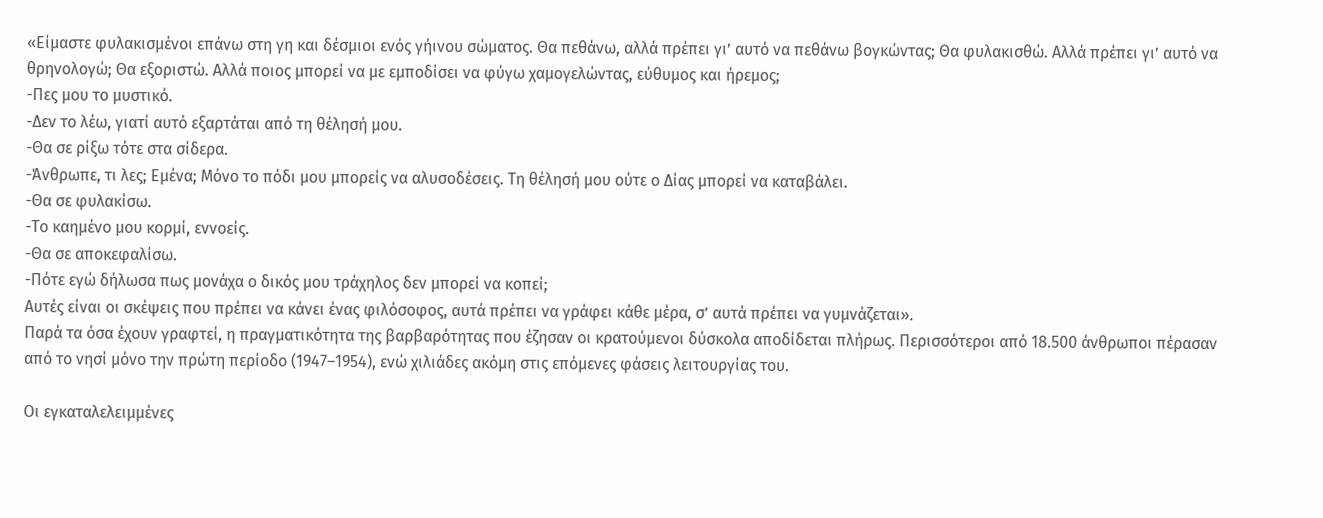«Είµαστε φυλακισμένοι επάνω στη γη και δέσμιοι ενός γήινου σώματος. Θα πεθάνω, αλλά πρέπει γι’ αυτό να πεθάνω βογκώντας; Θα φυλακισθώ. Αλλά πρέπει γι’ αυτό να θρηνολογώ; Θα εξοριστώ. Αλλά ποιος µπορεί να µε εµποδίσει να φύγω χαμογελώντας, εύθυμος και ήρεμος;
-Πες μου το µυστικό.
-Δεν το λέω, γιατί αυτό εξαρτάται από τη θέλησή μου.
-Θα σε ρίξω τότε στα σίδερα.
-Άνθρωπε, τι λες; Εμένα; Μόνο το πόδι μου µπορείς να αλυσοδέσεις. Τη θέλησή μου ούτε ο Δίας μπορεί να καταβάλει.
-Θα σε φυλακίσω.
-Το καημένο μου κορμί, εννοείς.
-Θα σε αποκεφαλίσω.
-Πότε εγώ δήλωσα πως μονάχα ο δικός μου τράχηλος δεν μπορεί να κοπεί;
Αυτές είναι οι σκέψεις που πρέπει να κάνει ένας φιλόσοφος, αυτά πρέπει να γράφει κάθε μέρα, σ’ αυτά πρέπει να γυμνάζεται».
Παρά τα όσα έχουν γραφτεί, η πραγματικότητα της βαρβαρότητας που έζησαν οι κρατούμενοι δύσκολα αποδίδεται πλήρως. Περισσότεροι από 18.500 άνθρωποι πέρασαν από το νησί μόνο την πρώτη περίοδο (1947–1954), ενώ χιλιάδες ακόμη στις επόμενες φάσεις λειτουργίας του.

Οι εγκαταλελειμμένες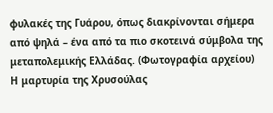φυλακές της Γυάρου, όπως διακρίνονται σήμερα από ψηλά – ένα από τα πιο σκοτεινά σύμβολα της μεταπολεμικής Ελλάδας. (Φωτογραφία αρχείου)
Η μαρτυρία της Χρυσούλας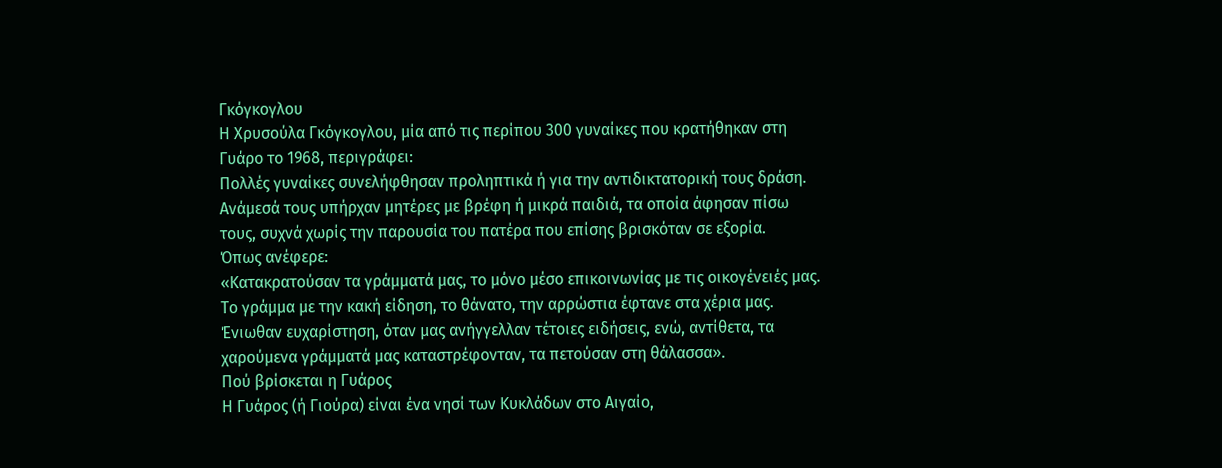Γκόγκογλου
Η Χρυσούλα Γκόγκογλου, μία από τις περίπου 300 γυναίκες που κρατήθηκαν στη Γυάρο το 1968, περιγράφει:
Πολλές γυναίκες συνελήφθησαν προληπτικά ή για την αντιδικτατορική τους δράση. Ανάμεσά τους υπήρχαν μητέρες με βρέφη ή μικρά παιδιά, τα οποία άφησαν πίσω τους, συχνά χωρίς την παρουσία του πατέρα που επίσης βρισκόταν σε εξορία.
Όπως ανέφερε:
«Κατακρατούσαν τα γράμματά μας, το μόνο μέσο επικοινωνίας με τις οικογένειές μας. Το γράμμα με την κακή είδηση, το θάνατο, την αρρώστια έφτανε στα χέρια μας. Ένιωθαν ευχαρίστηση, όταν μας ανήγγελλαν τέτοιες ειδήσεις, ενώ, αντίθετα, τα χαρούμενα γράμματά μας καταστρέφονταν, τα πετούσαν στη θάλασσα».
Πού βρίσκεται η Γυάρος
Η Γυάρος (ή Γιούρα) είναι ένα νησί των Κυκλάδων στο Αιγαίο,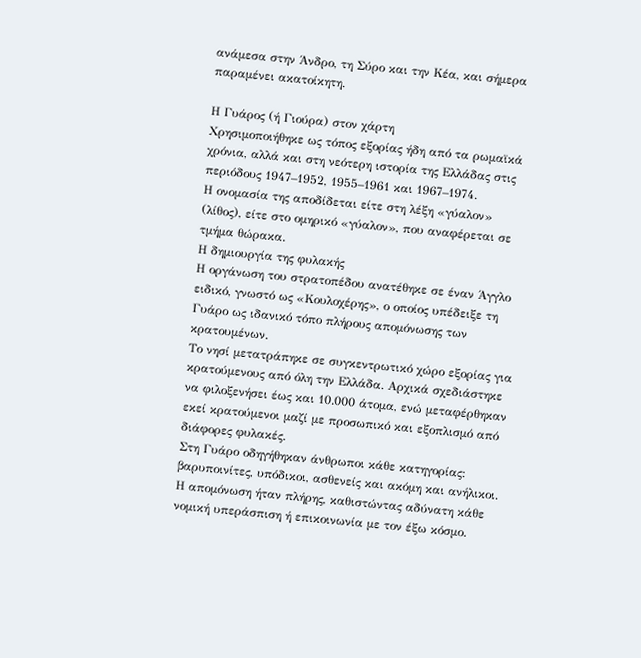ανάμεσα στην Άνδρο, τη Σύρο και την Κέα, και σήμερα παραμένει ακατοίκητη.

Η Γυάρος (ή Γιούρα) στον χάρτη
Χρησιμοποιήθηκε ως τόπος εξορίας ήδη από τα ρωμαϊκά χρόνια, αλλά και στη νεότερη ιστορία της Ελλάδας στις περιόδους 1947–1952, 1955–1961 και 1967–1974.
Η ονομασία της αποδίδεται είτε στη λέξη «γύαλον» (λίθος), είτε στο ομηρικό «γύαλον», που αναφέρεται σε τμήμα θώρακα.
Η δημιουργία της φυλακής
Η οργάνωση του στρατοπέδου ανατέθηκε σε έναν Άγγλο ειδικό, γνωστό ως «Κουλοχέρης», ο οποίος υπέδειξε τη Γυάρο ως ιδανικό τόπο πλήρους απομόνωσης των κρατουμένων.
Το νησί μετατράπηκε σε συγκεντρωτικό χώρο εξορίας για κρατούμενους από όλη την Ελλάδα. Αρχικά σχεδιάστηκε να φιλοξενήσει έως και 10.000 άτομα, ενώ μεταφέρθηκαν εκεί κρατούμενοι μαζί με προσωπικό και εξοπλισμό από διάφορες φυλακές.
Στη Γυάρο οδηγήθηκαν άνθρωποι κάθε κατηγορίας: βαρυποινίτες, υπόδικοι, ασθενείς και ακόμη και ανήλικοι. Η απομόνωση ήταν πλήρης, καθιστώντας αδύνατη κάθε νομική υπεράσπιση ή επικοινωνία με τον έξω κόσμο.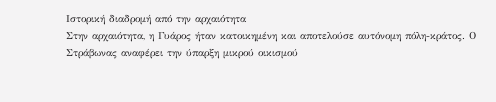Ιστορική διαδρομή από την αρχαιότητα
Στην αρχαιότητα, η Γυάρος ήταν κατοικημένη και αποτελούσε αυτόνομη πόλη-κράτος. Ο Στράβωνας αναφέρει την ύπαρξη μικρού οικισμού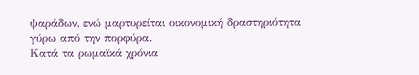ψαράδων, ενώ μαρτυρείται οικονομική δραστηριότητα γύρω από την πορφύρα.
Κατά τα ρωμαϊκά χρόνια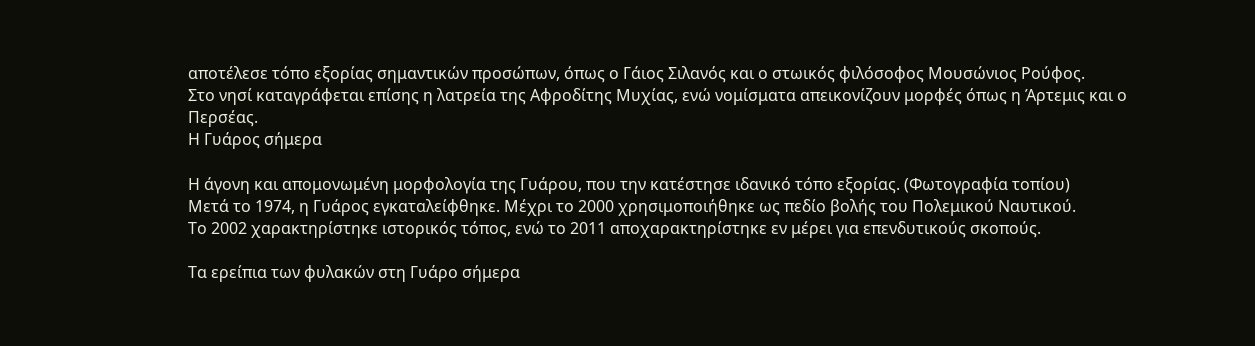αποτέλεσε τόπο εξορίας σημαντικών προσώπων, όπως ο Γάιος Σιλανός και ο στωικός φιλόσοφος Μουσώνιος Ρούφος.
Στο νησί καταγράφεται επίσης η λατρεία της Αφροδίτης Μυχίας, ενώ νομίσματα απεικονίζουν μορφές όπως η Άρτεμις και ο Περσέας.
Η Γυάρος σήμερα

Η άγονη και απομονωμένη μορφολογία της Γυάρου, που την κατέστησε ιδανικό τόπο εξορίας. (Φωτογραφία τοπίου)
Μετά το 1974, η Γυάρος εγκαταλείφθηκε. Μέχρι το 2000 χρησιμοποιήθηκε ως πεδίο βολής του Πολεμικού Ναυτικού.
Το 2002 χαρακτηρίστηκε ιστορικός τόπος, ενώ το 2011 αποχαρακτηρίστηκε εν μέρει για επενδυτικούς σκοπούς.

Τα ερείπια των φυλακών στη Γυάρο σήμερα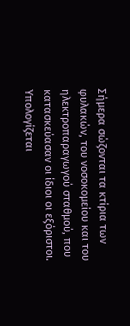Σήμερα σώζονται τα κτίρια των φυλακών, του νοσοκομείου και του ηλεκτροπαραγωγού σταθμού, που κατασκεύασαν οι ίδιοι οι εξόριστοι. Υπολογίζεται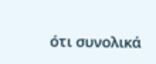ότι συνολικά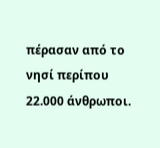πέρασαν από το νησί περίπου 22.000 άνθρωποι.